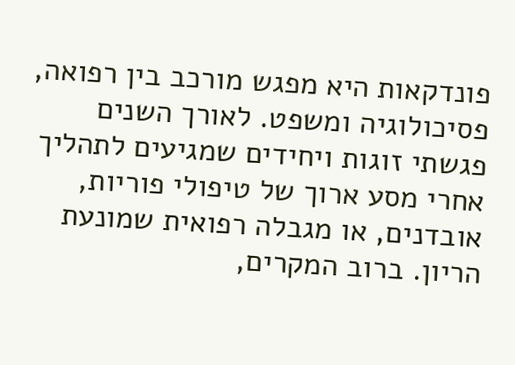פונדקאות היא מפגש מורכב בין רפואה, פסיכולוגיה ומשפט. לאורך השנים פגשתי זוגות ויחידים שמגיעים לתהליך אחרי מסע ארוך של טיפולי פוריות, אובדנים, או מגבלה רפואית שמונעת הריון. ברוב המקרים,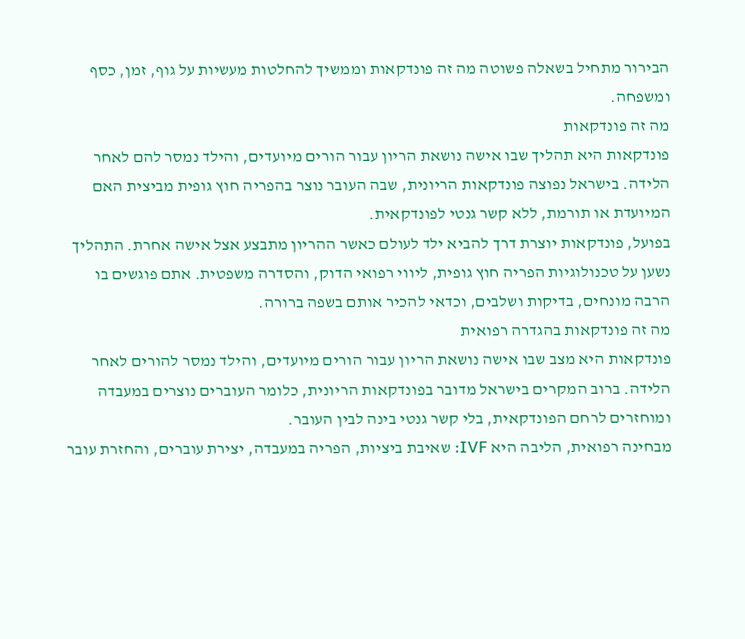הבירור מתחיל בשאלה פשוטה מה זה פונדקאות וממשיך להחלטות מעשיות על גוף, זמן, כסף ומשפחה.
מה זה פונדקאות
פונדקאות היא תהליך שבו אישה נושאת הריון עבור הורים מיועדים, והילד נמסר להם לאחר הלידה. בישראל נפוצה פונדקאות הריונית, שבה העובר נוצר בהפריה חוץ גופית מביצית האם המיועדת או תורמת, ללא קשר גנטי לפונדקאית.
בפועל, פונדקאות יוצרת דרך להביא ילד לעולם כאשר ההריון מתבצע אצל אישה אחרת. התהליך נשען על טכנולוגיות הפריה חוץ גופית, ליווי רפואי הדוק, והסדרה משפטית. אתם פוגשים בו הרבה מונחים, בדיקות ושלבים, וכדאי להכיר אותם בשפה ברורה.
מה זה פונדקאות בהגדרה רפואית
פונדקאות היא מצב שבו אישה נושאת הריון עבור הורים מיועדים, והילד נמסר להורים לאחר הלידה. ברוב המקרים בישראל מדובר בפונדקאות הריונית, כלומר העוברים נוצרים במעבדה ומוחזרים לרחם הפונדקאית, בלי קשר גנטי בינה לבין העובר.
מבחינה רפואית, הליבה היא IVF: שאיבת ביציות, הפריה במעבדה, יצירת עוברים, והחזרת עובר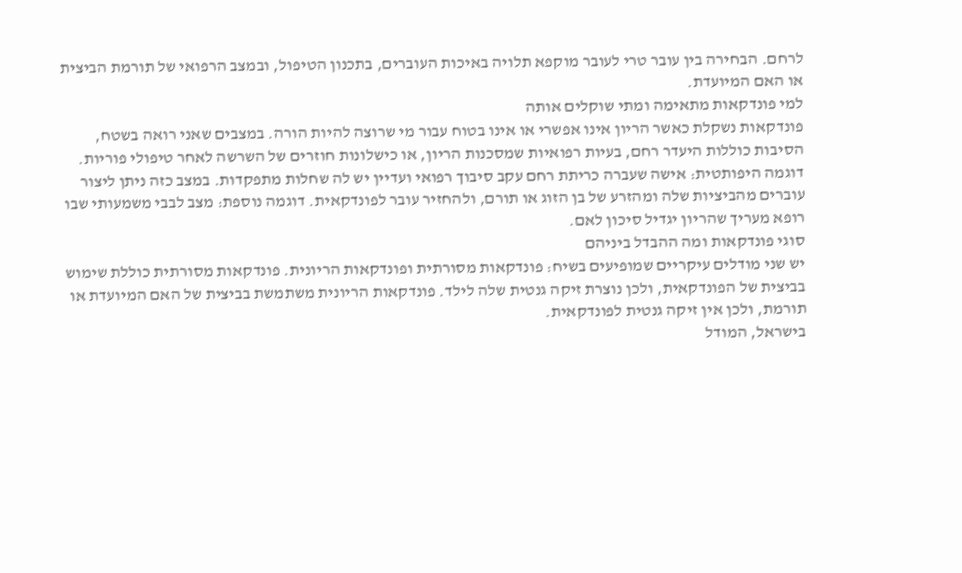לרחם. הבחירה בין עובר טרי לעובר מוקפא תלויה באיכות העוברים, בתכנון הטיפול, ובמצב הרפואי של תורמת הביצית או האם המיועדת.
למי פונדקאות מתאימה ומתי שוקלים אותה
פונדקאות נשקלת כאשר הריון אינו אפשרי או אינו בטוח עבור מי שרוצה להיות הורה. במצבים שאני רואה בשטח, הסיבות כוללות היעדר רחם, בעיות רפואיות שמסכנות הריון, או כישלונות חוזרים של השרשה לאחר טיפולי פוריות.
דוגמה היפותטית: אישה שעברה כריתת רחם עקב סיבוך רפואי ועדיין יש לה שחלות מתפקדות. במצב כזה ניתן ליצור עוברים מהביציות שלה ומהזרע של בן הזוג או תורם, ולהחזיר עובר לפונדקאית. דוגמה נוספת: מצב לבבי משמעותי שבו רופא מעריך שהריון יגדיל סיכון לאם.
סוגי פונדקאות ומה ההבדל ביניהם
יש שני מודלים עיקריים שמופיעים בשיח: פונדקאות מסורתית ופונדקאות הריונית. פונדקאות מסורתית כוללת שימוש בביצית של הפונדקאית, ולכן נוצרת זיקה גנטית שלה לילד. פונדקאות הריונית משתמשת בביצית של האם המיועדת או תורמת, ולכן אין זיקה גנטית לפונדקאית.
בישראל, המודל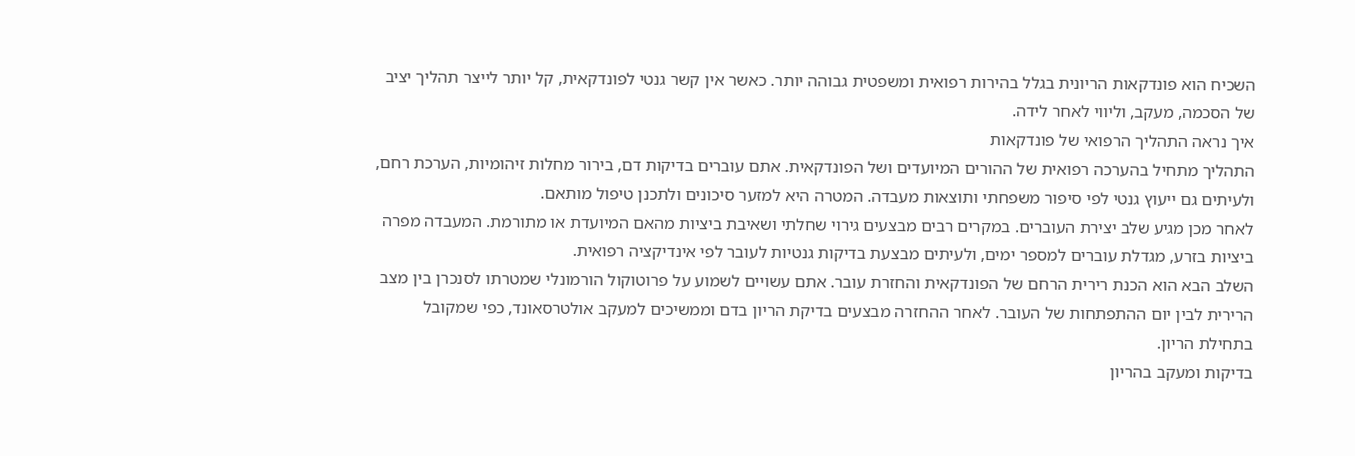השכיח הוא פונדקאות הריונית בגלל בהירות רפואית ומשפטית גבוהה יותר. כאשר אין קשר גנטי לפונדקאית, קל יותר לייצר תהליך יציב של הסכמה, מעקב, וליווי לאחר לידה.
איך נראה התהליך הרפואי של פונדקאות
התהליך מתחיל בהערכה רפואית של ההורים המיועדים ושל הפונדקאית. אתם עוברים בדיקות דם, בירור מחלות זיהומיות, הערכת רחם, ולעיתים גם ייעוץ גנטי לפי סיפור משפחתי ותוצאות מעבדה. המטרה היא למזער סיכונים ולתכנן טיפול מותאם.
לאחר מכן מגיע שלב יצירת העוברים. במקרים רבים מבצעים גירוי שחלתי ושאיבת ביציות מהאם המיועדת או מתורמת. המעבדה מפרה ביציות בזרע, מגדלת עוברים למספר ימים, ולעיתים מבצעת בדיקות גנטיות לעובר לפי אינדיקציה רפואית.
השלב הבא הוא הכנת רירית הרחם של הפונדקאית והחזרת עובר. אתם עשויים לשמוע על פרוטוקול הורמונלי שמטרתו לסנכרן בין מצב הרירית לבין יום ההתפתחות של העובר. לאחר ההחזרה מבצעים בדיקת הריון בדם וממשיכים למעקב אולטרסאונד, כפי שמקובל בתחילת הריון.
בדיקות ומעקב בהריון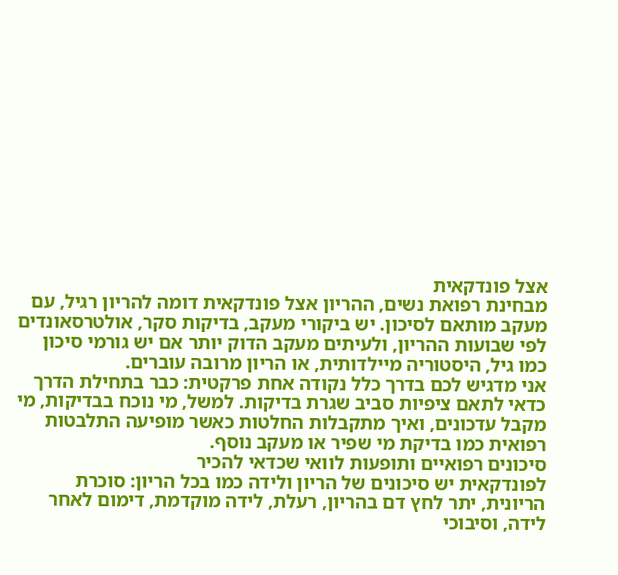אצל פונדקאית
מבחינת רפואת נשים, ההריון אצל פונדקאית דומה להריון רגיל, עם מעקב מותאם לסיכון. יש ביקורי מעקב, בדיקות סקר, אולטרסאונדים לפי שבועות ההריון, ולעיתים מעקב הדוק יותר אם יש גורמי סיכון כמו גיל, היסטוריה מיילדותית, או הריון מרובה עוברים.
אני מדגיש לכם בדרך כלל נקודה אחת פרקטית: כבר בתחילת הדרך כדאי לתאם ציפיות סביב שגרת בדיקות. למשל, מי נוכח בבדיקות, מי מקבל עדכונים, ואיך מתקבלות החלטות כאשר מופיעה התלבטות רפואית כמו בדיקת מי שפיר או מעקב נוסף.
סיכונים רפואיים ותופעות לוואי שכדאי להכיר
לפונדקאית יש סיכונים של הריון ולידה כמו בכל הריון: סוכרת הריונית, יתר לחץ דם בהריון, רעלת, לידה מוקדמת, דימום לאחר לידה, וסיבוכי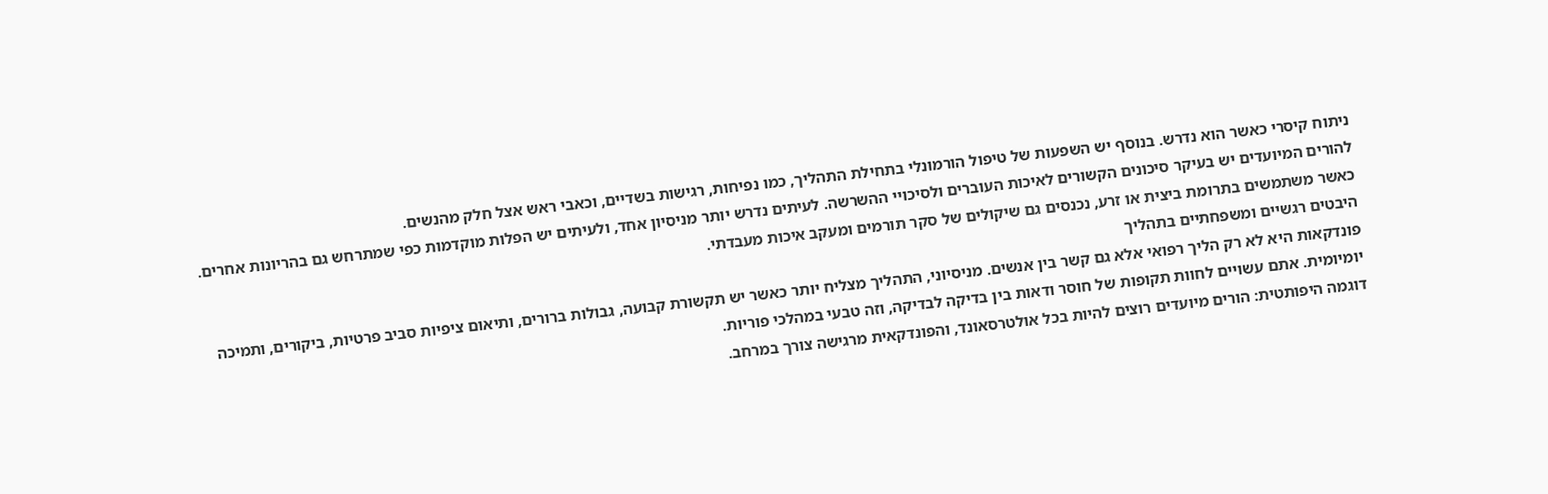ניתוח קיסרי כאשר הוא נדרש. בנוסף יש השפעות של טיפול הורמונלי בתחילת התהליך, כמו נפיחות, רגישות בשדיים, וכאבי ראש אצל חלק מהנשים.
להורים המיועדים יש בעיקר סיכונים הקשורים לאיכות העוברים ולסיכויי ההשרשה. לעיתים נדרש יותר מניסיון אחד, ולעיתים יש הפלות מוקדמות כפי שמתרחש גם בהריונות אחרים. כאשר משתמשים בתרומת ביצית או זרע, נכנסים גם שיקולים של סקר תורמים ומעקב איכות מעבדתי.
היבטים רגשיים ומשפחתיים בתהליך
פונדקאות היא לא רק הליך רפואי אלא גם קשר בין אנשים. מניסיוני, התהליך מצליח יותר כאשר יש תקשורת קבועה, גבולות ברורים, ותיאום ציפיות סביב פרטיות, ביקורים, ותמיכה יומיומית. אתם עשויים לחוות תקופות של חוסר ודאות בין בדיקה לבדיקה, וזה טבעי במהלכי פוריות.
דוגמה היפותטית: הורים מיועדים רוצים להיות בכל אולטרסאונד, והפונדקאית מרגישה צורך במרחב.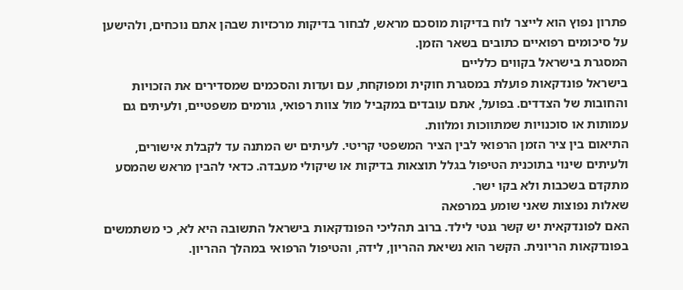פתרון נפוץ הוא לייצר לוח בדיקות מוסכם מראש, לבחור בדיקות מרכזיות שבהן אתם נוכחים, ולהישען על סיכומים רפואיים כתובים בשאר הזמן.
המסגרת בישראל בקווים כלליים
בישראל פונדקאות פועלת במסגרת חוקית ומפוקחת, עם ועדות והסכמים שמסדירים את הזכויות והחובות של הצדדים. בפועל, אתם עובדים במקביל מול צוות רפואי, גורמים משפטיים, ולעיתים גם עמותות או סוכנויות שמתווכות ומלוות.
התיאום בין ציר הזמן הרפואי לבין הציר המשפטי קריטי. לעיתים יש המתנה עד לקבלת אישורים, ולעיתים שינוי בתוכנית הטיפול בגלל תוצאות בדיקות או שיקולי מעבדה. כדאי להבין מראש שהמסע מתקדם בשכבות ולא בקו ישר.
שאלות נפוצות שאני שומע במרפאה
האם לפונדקאית יש קשר גנטי לילד. ברוב תהליכי הפונדקאות בישראל התשובה היא לא, כי משתמשים בפונדקאות הריונית. הקשר הוא נשיאת ההריון, לידה, והטיפול הרפואי במהלך ההריון.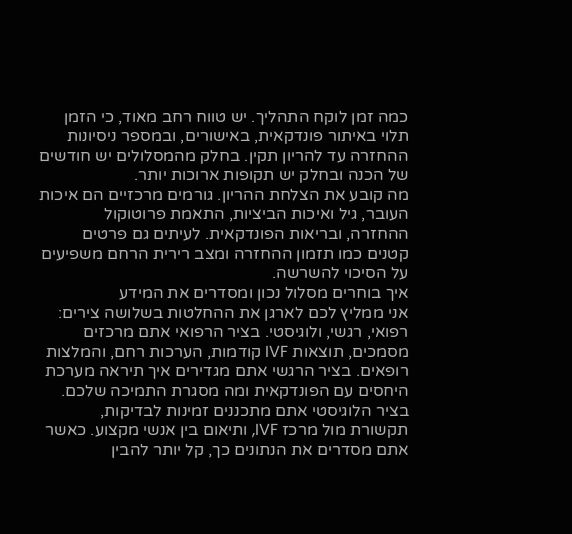כמה זמן לוקח התהליך. יש טווח רחב מאוד, כי הזמן תלוי באיתור פונדקאית, באישורים, ובמספר ניסיונות ההחזרה עד להריון תקין. בחלק מהמסלולים יש חודשים של הכנה ובחלק יש תקופות ארוכות יותר.
מה קובע את הצלחת ההריון. גורמים מרכזיים הם איכות העובר, גיל ואיכות הביציות, התאמת פרוטוקול ההחזרה, ובריאות הפונדקאית. לעיתים גם פרטים קטנים כמו תזמון ההחזרה ומצב רירית הרחם משפיעים על הסיכוי להשרשה.
איך בוחרים מסלול נכון ומסדרים את המידע
אני ממליץ לכם לארגן את ההחלטות בשלושה צירים: רפואי, רגשי, ולוגיסטי. בציר הרפואי אתם מרכזים מסמכים, תוצאות IVF קודמות, הערכות רחם, והמלצות רופאים. בציר הרגשי אתם מגדירים איך תיראה מערכת היחסים עם הפונדקאית ומה מסגרת התמיכה שלכם.
בציר הלוגיסטי אתם מתכננים זמינות לבדיקות, תקשורת מול מרכז IVF, ותיאום בין אנשי מקצוע. כאשר אתם מסדרים את הנתונים כך, קל יותר להבין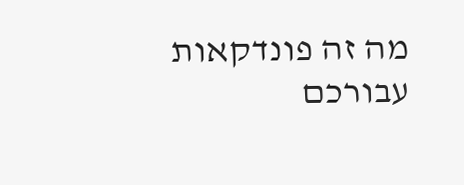מה זה פונדקאות עבורכם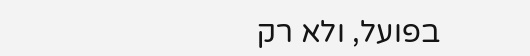בפועל, ולא רק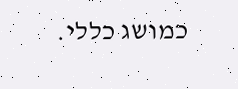כמושג כללי.